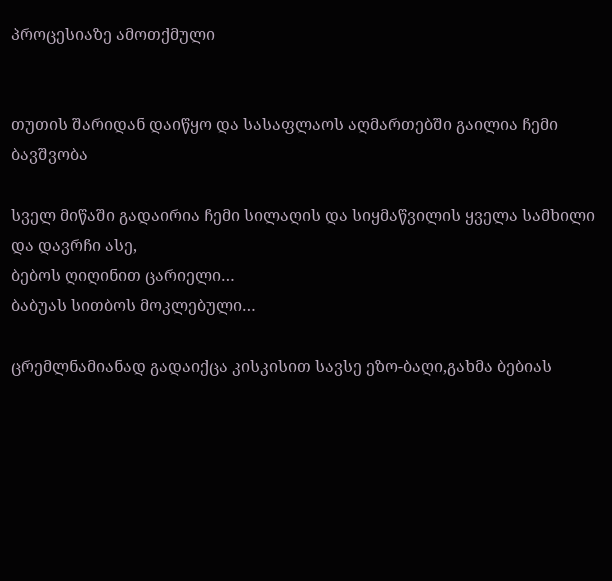პროცესიაზე ამოთქმული


თუთის შარიდან დაიწყო და სასაფლაოს აღმართებში გაილია ჩემი ბავშვობა

სველ მიწაში გადაირია ჩემი სილაღის და სიყმაწვილის ყველა სამხილი
და დავრჩი ასე,
ბებოს ღიღინით ცარიელი…
ბაბუას სითბოს მოკლებული…

ცრემლნამიანად გადაიქცა კისკისით სავსე ეზო-ბაღი,გახმა ბებიას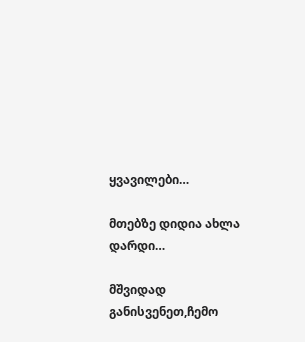ყვავილები…

მთებზე დიდია ახლა დარდი…

მშვიდად განისვენეთ,ჩემო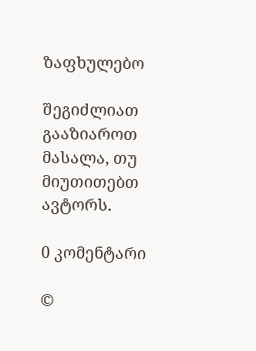ზაფხულებო

შეგიძლიათ გააზიაროთ მასალა, თუ მიუთითებთ ავტორს.

0 კომენტარი

©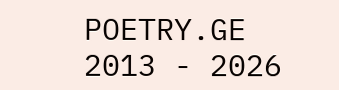POETRY.GE 2013 - 2026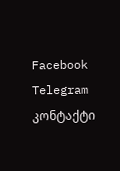Facebook Telegram კონტაქტი